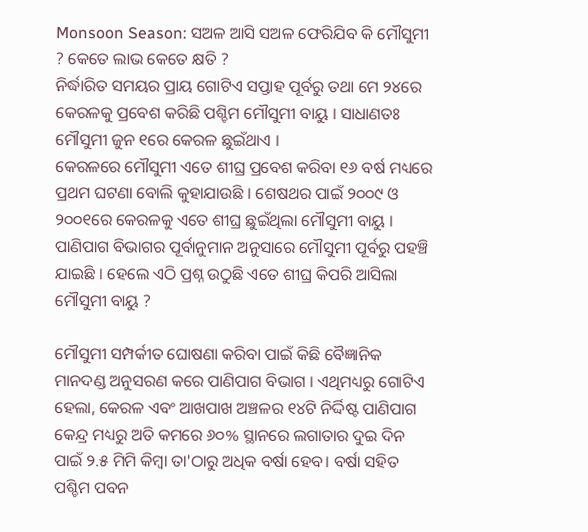Monsoon Season: ସଅଳ ଆସି ସଅଳ ଫେରିଯିବ କି ମୌସୁମୀ ? କେତେ ଲାଭ କେତେ କ୍ଷତି ?
ନିର୍ଦ୍ଧାରିତ ସମୟର ପ୍ରାୟ ଗୋଟିଏ ସପ୍ତାହ ପୂର୍ବରୁ ତଥା ମେ ୨୪ରେ କେରଳକୁ ପ୍ରବେଶ କରିଛି ପଶ୍ଚିମ ମୌସୁମୀ ବାୟୁ । ସାଧାଣତଃ ମୌସୁମୀ ଜୁନ ୧ରେ କେରଳ ଛୁଇଁଥାଏ ।
କେରଳରେ ମୌସୁମୀ ଏତେ ଶୀଘ୍ର ପ୍ରବେଶ କରିବା ୧୬ ବର୍ଷ ମଧ୍ୟରେ ପ୍ରଥମ ଘଟଣା ବୋଲି କୁହାଯାଉଛି । ଶେଷଥର ପାଇଁ ୨୦୦୯ ଓ ୨୦୦୧ରେ କେରଳକୁ ଏତେ ଶୀଘ୍ର ଛୁଇଁଥିଲା ମୌସୁମୀ ବାୟୁ ।
ପାଣିପାଗ ବିଭାଗର ପୂର୍ବାନୁମାନ ଅନୁସାରେ ମୌସୁମୀ ପୂର୍ବରୁ ପହଞ୍ଚି ଯାଇଛି । ହେଲେ ଏଠି ପ୍ରଶ୍ନ ଉଠୁଛି ଏତେ ଶୀଘ୍ର କିପରି ଆସିଲା ମୌସୁମୀ ବାୟୁ ?

ମୌସୁମୀ ସମ୍ପର୍କୀତ ଘୋଷଣା କରିବା ପାଇଁ କିଛି ବୈଜ୍ଞାନିକ ମାନଦଣ୍ଡ ଅନୁସରଣ କରେ ପାଣିପାଗ ବିଭାଗ । ଏଥିମଧ୍ୟରୁ ଗୋଟିଏ ହେଲା, କେରଳ ଏବଂ ଆଖପାଖ ଅଞ୍ଚଳର ୧୪ଟି ନିର୍ଦ୍ଦିଷ୍ଟ ପାଣିପାଗ କେନ୍ଦ୍ର ମଧ୍ୟରୁ ଅତି କମରେ ୬୦% ସ୍ଥାନରେ ଲଗାତାର ଦୁଇ ଦିନ ପାଇଁ ୨.୫ ମିମି କିମ୍ବା ତା'ଠାରୁ ଅଧିକ ବର୍ଷା ହେବ। ବର୍ଷା ସହିତ ପଶ୍ଚିମ ପବନ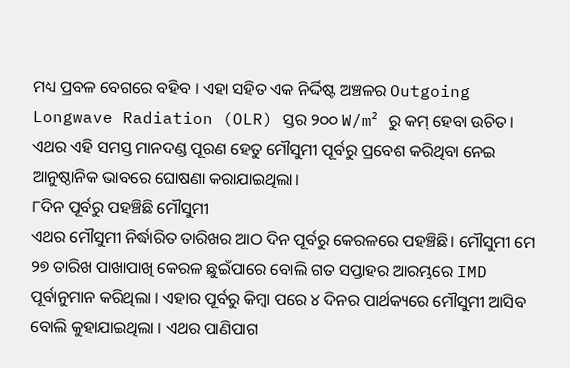ମଧ୍ୟ ପ୍ରବଳ ବେଗରେ ବହିବ । ଏହା ସହିତ ଏକ ନିର୍ଦ୍ଦିଷ୍ଟ ଅଞ୍ଚଳର Outgoing Longwave Radiation (OLR) ସ୍ତର ୨୦୦ W/m² ରୁ କମ୍ ହେବା ଉଚିତ। ଏଥର ଏହି ସମସ୍ତ ମାନଦଣ୍ଡ ପୂରଣ ହେତୁ ମୌସୁମୀ ପୂର୍ବରୁ ପ୍ରବେଶ କରିଥିବା ନେଇ ଆନୁଷ୍ଠାନିକ ଭାବରେ ଘୋଷଣା କରାଯାଇଥିଲା।
୮ଦିନ ପୂର୍ବରୁ ପହଞ୍ଚିଛି ମୌସୁମୀ
ଏଥର ମୌସୁମୀ ନିର୍ଦ୍ଧାରିତ ତାରିଖର ଆଠ ଦିନ ପୂର୍ବରୁ କେରଳରେ ପହଞ୍ଚିଛି। ମୌସୁମୀ ମେ ୨୭ ତାରିଖ ପାଖାପାଖି କେରଳ ଛୁଇଁପାରେ ବୋଲି ଗତ ସପ୍ତାହର ଆରମ୍ଭରେ IMD ପୂର୍ବାନୁମାନ କରିଥିଲା । ଏହାର ପୂର୍ବରୁ କିମ୍ବା ପରେ ୪ ଦିନର ପାର୍ଥକ୍ୟରେ ମୌସୁମୀ ଆସିବ ବୋଲି କୁହାଯାଇଥିଲା । ଏଥର ପାଣିପାଗ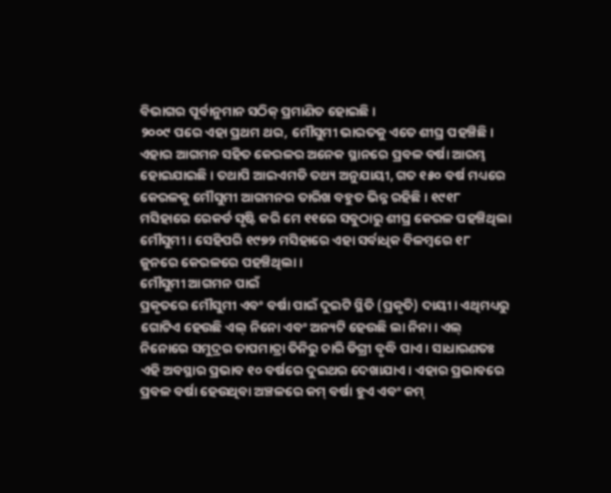ବିଭାଗର ପୂର୍ବାନୁମାନ ସଠିକ୍ ପ୍ରମାଣିତ ହୋଇଛି ।
୨୦୦୯ ପରେ ଏହା ପ୍ରଥମ ଥର, ମୌସୁମୀ ଭାରତକୁ ଏତେ ଶୀଘ୍ର ପହଞ୍ଚିଛି। ଏହାର ଆଗମନ ସହିତ କେରଳର ଅନେକ ସ୍ଥାନରେ ପ୍ରବଳ ବର୍ଷା ଆରମ୍ଭ ହୋଇଯାଇଛି। ତଥାପି ଆଇଏମଡି ତଥ୍ୟ ଅନୁଯାୟୀ, ଗତ ୧୫୦ ବର୍ଷ ମଧ୍ୟରେ କେରଳକୁ ମୌସୁମୀ ଆଗମନର ତାରିଖ ବହୁତ ଭିନ୍ନ ରହିଛି । ୧୯୧୮ ମସିହାରେ ରେକର୍ଡ ସୃଷ୍ଟି କରି ମେ ୧୧ରେ ସବୁଠାରୁ ଶୀଘ୍ର କେରଳ ପହଞ୍ଚିଥିଲା ମୌସୁମୀ । ସେହିପରି ୧୯୭୨ ମସିହାରେ ଏହା ସର୍ବାଧିକ ବିଳମ୍ବରେ ୧୮ ଜୁନରେ କେରଳରେ ପହଞ୍ଚିଥିଲା ।
ମୌସୁମୀ ଆଗମନ ପାଇଁ
ପ୍ରକୃତରେ ମୌସୁମୀ ଏବଂ ବର୍ଷା ପାଇଁ ଦୁଇଟି ସ୍ଥିତି (ପ୍ରକୃତି) ଦାୟୀ। ଏଥିମଧ୍ୟରୁ ଗୋଟିଏ ହେଉଛି ଏଲ୍ ନିନୋ ଏବଂ ଅନ୍ୟଟି ହେଉଛି ଲା ନିନା। ଏଲ୍ ନିନୋରେ ସମୁଦ୍ରର ତାପମାତ୍ରା ତିନିରୁ ଚାରି ଡିଗ୍ରୀ ବୃଦ୍ଧି ପାଏ। ସାଧାରଣତଃ ଏହି ଅବସ୍ଥାର ପ୍ରଭାବ ୧୦ ବର୍ଷରେ ଦୁଇଥର ଦେଖାଯାଏ। ଏହାର ପ୍ରଭାବରେ ପ୍ରବଳ ବର୍ଷା ହେଉଥିବା ଅଞ୍ଚଳରେ କମ୍ ବର୍ଷା ହୁଏ ଏବଂ କମ୍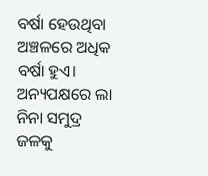ବର୍ଷା ହେଉଥିବା ଅଞ୍ଚଳରେ ଅଧିକ ବର୍ଷା ହୁଏ। ଅନ୍ୟପକ୍ଷରେ ଲା ନିନା ସମୁଦ୍ର ଜଳକୁ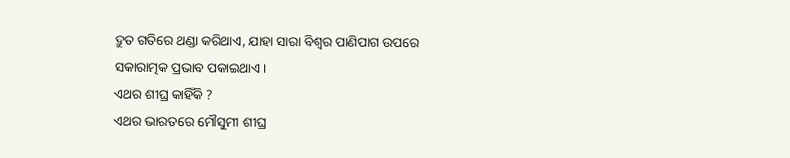ଦ୍ରୁତ ଗତିରେ ଥଣ୍ଡା କରିଥାଏ, ଯାହା ସାରା ବିଶ୍ୱର ପାଣିପାଗ ଉପରେ ସକାରାତ୍ମକ ପ୍ରଭାବ ପକାଇଥାଏ।
ଏଥର ଶୀଘ୍ର କାହିଁକି ?
ଏଥର ଭାରତରେ ମୌସୁମୀ ଶୀଘ୍ର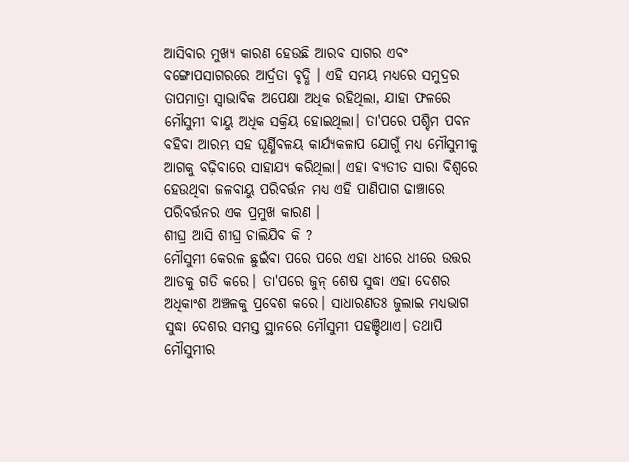ଆସିବାର ମୁଖ୍ୟ କାରଣ ହେଉଛି ଆରବ ସାଗର ଏବଂ ବଙ୍ଗୋପସାଗରରେ ଆର୍ଦ୍ରତା ବୃଦ୍ଧି । ଏହି ସମୟ ମଧ୍ୟରେ ସମୁଦ୍ରର ତାପମାତ୍ରା ସ୍ୱାଭାବିକ ଅପେକ୍ଷା ଅଧିକ ରହିଥିଲା, ଯାହା ଫଳରେ ମୌସୁମୀ ବାୟୁ ଅଧିକ ସକ୍ରିୟ ହୋଇଥିଲା। ତା'ପରେ ପଶ୍ଚିମ ପବନ ବହିବା ଆରମ୍ଭ ସହ ଘୂର୍ଣ୍ଣିବଳୟ କାର୍ଯ୍ୟକଳାପ ଯୋଗୁଁ ମଧ୍ୟ ମୌସୁମୀକୁ ଆଗକୁ ବଢ଼ିବାରେ ସାହାଯ୍ୟ କରିଥିଲା। ଏହା ବ୍ୟତୀତ ସାରା ବିଶ୍ୱରେ ହେଉଥିବା ଜଳବାୟୁ ପରିବର୍ତ୍ତନ ମଧ୍ୟ ଏହି ପାଣିପାଗ ଢାଞ୍ଚାରେ ପରିବର୍ତ୍ତନର ଏକ ପ୍ରମୁଖ କାରଣ ।
ଶୀଘ୍ର ଆସି ଶୀଘ୍ର ଚାଲିଯିବ କି ?
ମୌସୁମୀ କେରଳ ଛୁଇଁବା ପରେ ପରେ ଏହା ଧୀରେ ଧୀରେ ଉତ୍ତର ଆଡକୁ ଗତି କରେ। ତା'ପରେ ଜୁନ୍ ଶେଷ ସୁଦ୍ଧା ଏହା ଦେଶର ଅଧିକାଂଶ ଅଞ୍ଚଳକୁ ପ୍ରବେଶ କରେ। ସାଧାରଣତଃ ଜୁଲାଇ ମଧ୍ୟଭାଗ ସୁଦ୍ଧା ଦେଶର ସମସ୍ତ ସ୍ଥାନରେ ମୌସୁମୀ ପହଞ୍ଚିଥାଏ। ତଥାପି ମୌସୁମୀର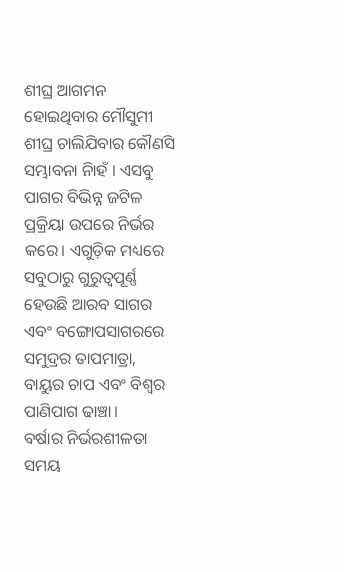ଶୀଘ୍ର ଆଗମନ ହୋଇଥିବାର ମୌସୁମୀ ଶୀଘ୍ର ଚାଲିଯିବାର କୌଣସି ସମ୍ଭାବନା ନିାହଁ । ଏସବୁ ପାଗର ବିଭିନ୍ନ ଜଟିଳ ପ୍ରକ୍ରିୟା ଉପରେ ନିର୍ଭର କରେ। ଏଗୁଡ଼ିକ ମଧ୍ୟରେ ସବୁଠାରୁ ଗୁରୁତ୍ୱପୂର୍ଣ୍ଣ ହେଉଛି ଆରବ ସାଗର ଏବଂ ବଙ୍ଗୋପସାଗରରେ ସମୁଦ୍ରର ତାପମାତ୍ରା, ବାୟୁର ଚାପ ଏବଂ ବିଶ୍ୱର ପାଣିପାଗ ଢାଞ୍ଚା।
ବର୍ଷାର ନିର୍ଭରଶୀଳତା
ସମୟ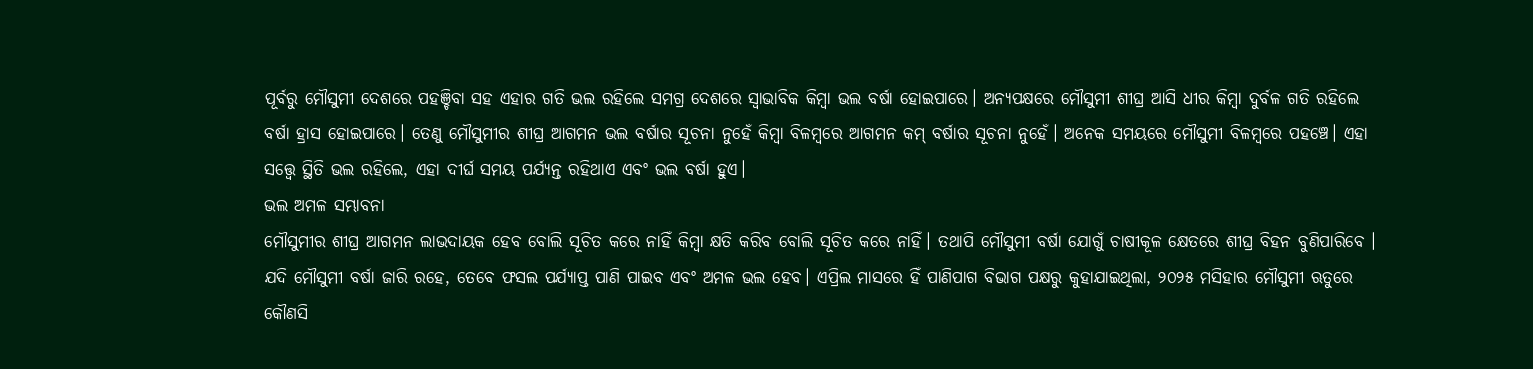ପୂର୍ବରୁ ମୌସୁମୀ ଦେଶରେ ପହଞ୍ଚିବା ସହ ଏହାର ଗତି ଭଲ ରହିଲେ ସମଗ୍ର ଦେଶରେ ସ୍ୱାଭାବିକ କିମ୍ବା ଭଲ ବର୍ଷା ହୋଇପାରେ। ଅନ୍ୟପକ୍ଷରେ ମୌସୁମୀ ଶୀଘ୍ର ଆସି ଧୀର କିମ୍ବା ଦୁର୍ବଳ ଗତି ରହିଲେ ବର୍ଷା ହ୍ରାସ ହୋଇପାରେ। ତେଣୁ ମୌସୁମୀର ଶୀଘ୍ର ଆଗମନ ଭଲ ବର୍ଷାର ସୂଚନା ନୁହେଁ କିମ୍ବା ବିଳମ୍ବରେ ଆଗମନ କମ୍ ବର୍ଷାର ସୂଚନା ନୁହେଁ। ଅନେକ ସମୟରେ ମୌସୁମୀ ବିଳମ୍ବରେ ପହଞ୍ଚେ। ଏହା ସତ୍ତ୍ୱେ ସ୍ଥିତି ଭଲ ରହିଲେ, ଏହା ଦୀର୍ଘ ସମୟ ପର୍ଯ୍ୟନ୍ତ ରହିଥାଏ ଏବଂ ଭଲ ବର୍ଷା ହୁଏ।
ଭଲ ଅମଳ ସମ୍ଭାବନା
ମୌସୁମୀର ଶୀଘ୍ର ଆଗମନ ଲାଭଦାୟକ ହେବ ବୋଲି ସୂଚିତ କରେ ନାହିଁ କିମ୍ବା କ୍ଷତି କରିବ ବୋଲି ସୂଚିତ କରେ ନାହିଁ। ତଥାପି ମୌସୁମୀ ବର୍ଷା ଯୋଗୁଁ ଚାଷୀକୂଳ କ୍ଷେତରେ ଶୀଘ୍ର ବିହନ ବୁଣିପାରିବେ । ଯଦି ମୌସୁମୀ ବର୍ଷା ଜାରି ରହେ, ତେବେ ଫସଲ ପର୍ଯ୍ୟାପ୍ତ ପାଣି ପାଇବ ଏବଂ ଅମଳ ଭଲ ହେବ। ଏପ୍ରିଲ ମାସରେ ହିଁ ପାଣିପାଗ ବିଭାଗ ପକ୍ଷରୁ କୁହାଯାଇଥିଲା, ୨୦୨୫ ମସିହାର ମୌସୁମୀ ଋତୁରେ କୌଣସି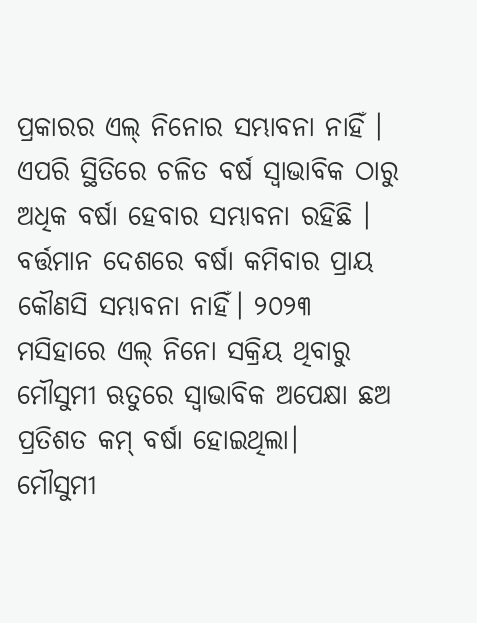ପ୍ରକାରର ଏଲ୍ ନିନୋର ସମ୍ଭାବନା ନାହିଁ । ଏପରି ସ୍ଥିତିରେ ଚଳିତ ବର୍ଷ ସ୍ୱାଭାବିକ ଠାରୁ ଅଧିକ ବର୍ଷା ହେବାର ସମ୍ଭାବନା ରହିଛି । ବର୍ତ୍ତମାନ ଦେଶରେ ବର୍ଷା କମିବାର ପ୍ରାୟ କୌଣସି ସମ୍ଭାବନା ନାହିଁ। ୨୦୨୩ ମସିହାରେ ଏଲ୍ ନିନୋ ସକ୍ରିୟ ଥିବାରୁ ମୌସୁମୀ ଋତୁରେ ସ୍ୱାଭାବିକ ଅପେକ୍ଷା ଛଅ ପ୍ରତିଶତ କମ୍ ବର୍ଷା ହୋଇଥିଲା।
ମୌସୁମୀ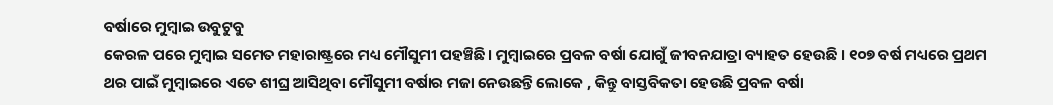ବର୍ଷାରେ ମୁମ୍ବାଇ ଉବୁଟୁବୁ
କେରଳ ପରେ ମୁମ୍ବାଇ ସମେତ ମହାରାଷ୍ଟ୍ରରେ ମଧ୍ୟ ମୌସୁମୀ ପହଞ୍ଚିଛି। ମୁମ୍ବାଇରେ ପ୍ରବଳ ବର୍ଷା ଯୋଗୁଁ ଜୀବନଯାତ୍ରା ବ୍ୟାହତ ହେଉଛି । ୧୦୭ ବର୍ଷ ମଧ୍ୟରେ ପ୍ରଥମ ଥର ପାଇଁ ମୁମ୍ବାଇରେ ଏତେ ଶୀଘ୍ର ଆସିଥିବା ମୌସୁମୀ ବର୍ଷାର ମଜା ନେଉଛନ୍ତି ଲୋକେ , କିନ୍ତୁ ବାସ୍ତବିକତା ହେଉଛି ପ୍ରବଳ ବର୍ଷା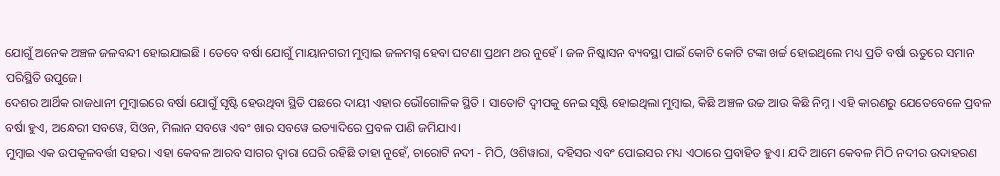ଯୋଗୁଁ ଅନେକ ଅଞ୍ଚଳ ଜଳବନ୍ଦୀ ହୋଇଯାଇଛି । ତେବେ ବର୍ଷା ଯୋଗୁଁ ମାୟାନଗରୀ ମୁମ୍ବାଇ ଜଳମଗ୍ନ ହେବା ଘଟଣା ପ୍ରଥମ ଥର ନୁହେଁ । ଜଳ ନିଷ୍କାସନ ବ୍ୟବସ୍ଥା ପାଇଁ କୋଟି କୋଟି ଟଙ୍କା ଖର୍ଚ୍ଚ ହୋଇଥିଲେ ମଧ୍ୟ ପ୍ରତି ବର୍ଷା ଋତୁରେ ସମାନ ପରିସ୍ଥିତି ଉପୁଜେ।
ଦେଶର ଆର୍ଥିକ ରାଜଧାନୀ ମୁମ୍ବାଇରେ ବର୍ଷା ଯୋଗୁଁ ସୃଷ୍ଟି ହେଉଥିବା ସ୍ଥିତି ପଛରେ ଦାୟୀ ଏହାର ଭୌଗୋଳିକ ସ୍ଥିତି । ସାତୋଟି ଦ୍ୱୀପକୁ ନେଇ ସୃଷ୍ଟି ହୋଇଥିଲା ମୁମ୍ବାଇ, କିଛି ଅଞ୍ଚଳ ଉଚ୍ଚ ଆଉ କିଛି ନିମ୍ନ । ଏହି କାରଣରୁ ଯେତେବେଳେ ପ୍ରବଳ ବର୍ଷା ହୁଏ, ଅନ୍ଧେରୀ ସବୱେ, ସିଓନ, ମିଲାନ ସବୱେ ଏବଂ ଖାର ସବୱେ ଇତ୍ୟାଦିରେ ପ୍ରବଳ ପାଣି ଜମିଯାଏ।
ମୁମ୍ବାଇ ଏକ ଉପକୂଳବର୍ତ୍ତୀ ସହର। ଏହା କେବଳ ଆରବ ସାଗର ଦ୍ୱାରା ଘେରି ରହିଛି ତାହା ନୁହେଁ, ଚାରୋଟି ନଦୀ - ମିଠି, ଓଶିୱାରା, ଦହିସର ଏବଂ ପୋଇସର ମଧ୍ୟ ଏଠାରେ ପ୍ରବାହିତ ହୁଏ। ଯଦି ଆମେ କେବଳ ମିଠି ନଦୀର ଉଦାହରଣ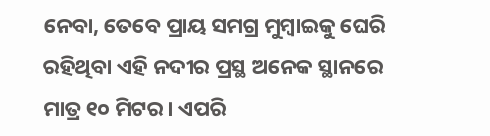ନେବା, ତେବେ ପ୍ରାୟ ସମଗ୍ର ମୁମ୍ବାଇକୁ ଘେରି ରହିଥିବା ଏହି ନଦୀର ପ୍ରସ୍ଥ ଅନେକ ସ୍ଥାନରେ ମାତ୍ର ୧୦ ମିଟର। ଏପରି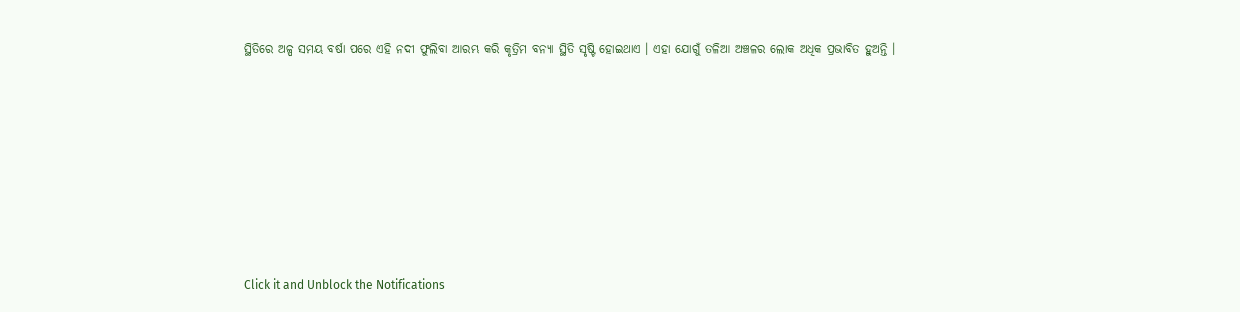ସ୍ଥିତିରେ ଅଳ୍ପ ସମୟ ବର୍ଷା ପରେ ଏହି ନଦୀ ଫୁଲିବା ଆରମ୍ଭ କରି କୃତ୍ରିମ ବନ୍ୟା ସ୍ଥିତି ସୃଷ୍ଟି ହୋଇଥାଏ । ଏହା ଯୋଗୁଁ ତଳିଆ ଅଞ୍ଚଳର ଲୋକ ଅଧିକ ପ୍ରଭାବିତ ହୁଅନ୍ତି ।












Click it and Unblock the Notifications